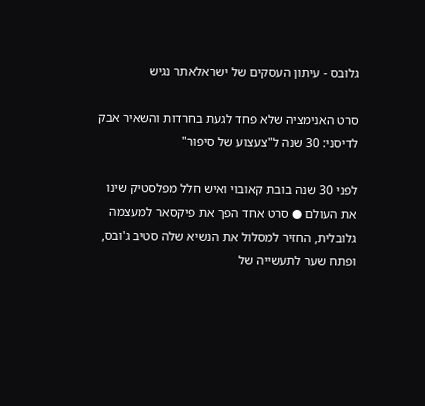גלובס - עיתון העסקים של ישראלאתר נגיש

סרט האנימציה שלא פחד לגעת בחרדות והשאיר אבק לדיסני: 30 שנה ל"צעצוע של סיפור"

לפני 30 שנה בובת קאובוי ואיש חלל מפלסטיק שינו את העולם ● סרט אחד הפך את פיקסאר למעצמה גלובלית, החזיר למסלול את הנשיא שלה סטיב ג'ובס, ופתח שער לתעשייה של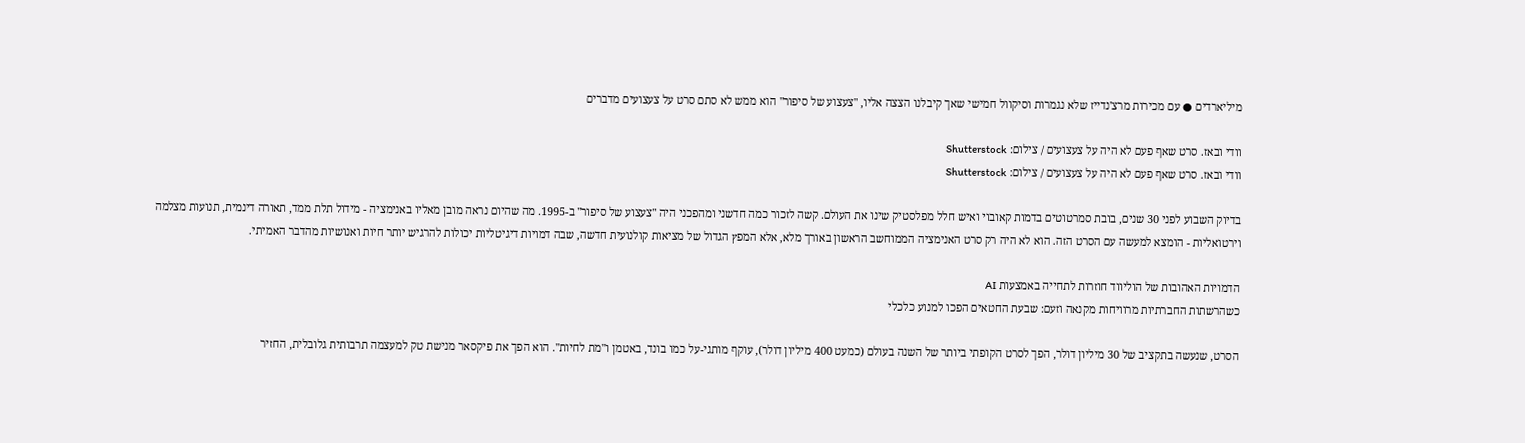מיליארדים ● עם מכירות מרצ'נדייז שלא נגמרות וסיקוול חמישי שאך קיבלנו הצצה אליו, "צעצוע של סיפור" הוא ממש לא סתם סרט על צעצועים מדברים

וודי ובאז. סרט שאף פעם לא היה על צעצועים / צילום: Shutterstock
וודי ובאז. סרט שאף פעם לא היה על צעצועים / צילום: Shutterstock

בדיוק השבוע לפני 30 שנים, בובת סמרטוטים בדמות קאובוי ואיש חלל מפלסטיק שינו את העולם. קשה לזכור כמה חדשני ומהפכני היה "צעצוע של סיפור" ב-1995. מה שהיום נראה מובן מאליו באנימציה - מידול תלת ממד, תאורה דינמית, תנועות מצלמה וירטואליות - הומצא למעשה עם הסרט הזה. הוא לא היה רק סרט האנימציה הממוחשב הראשון באורך מלא, אלא המפץ הגדול של מציאות קולנועית חדשה, שבה דמויות דיגיטליות יכולות להרגיש יותר חיות ואנושיות מהדבר האמיתי.

הדמויות האהובות של הוליווד חוזרות לתחייה באמצעות AI
כשהרשתות החברתיות מרוויחות מקנאה וזעם: שבעת החטאים הפכו למנוע כלכלי

הסרט, שנעשה בתקציב של 30 מיליון דולר, הפך לסרט הקופתי ביותר של השנה בעולם (כמעט 400 מיליון דולר), עוקף מותגי-על כמו בונד, באטמן ו"מת לחיות". הוא הפך את פיקסאר מנישת טק למעצמה תרבותית גלובלית, החזיר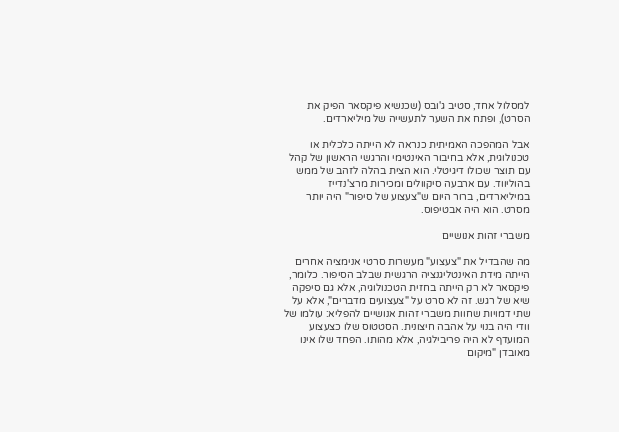למסלול אחד, סטיב ג'ובס (שכנשיא פיקסאר הפיק את הסרט), ופתח את השער לתעשייה של מיליארדים.

אבל המהפכה האמיתית כנראה לא הייתה כלכלית או טכנולוגית, אלא בחיבור האינטימי והרגשי הראשון של קהל עם תוצר שכולו דיגיטלי. הוא הצית בהלה לזהב של ממש בהוליווד. עם ארבעה סיקוולים ומכירות מרצ'נדייז במיליארדים, ברור היום ש"צעצוע של סיפור" היה יותר מסרט. הוא היה אבטיפוס.

משברי זהות אנושיים

מה שהבדיל את "צעצוע" מעשרות סרטי אנימציה אחרים הייתה מידת האינטליגנציה הרגשית שבלב הסיפור. כלומר, פיקסאר לא רק הייתה בחזית הטכנולוגיה, אלא גם סיפקה שיא של רגש. זה לא סרט על "צעצועים מדברים", אלא על שתי דמויות שחוות משברי זהות אנושיים להפליא: עולמו של וודי היה בנוי על אהבה חיצונית. הסטטוס שלו כצעצוע המועדף לא היה פריבילגיה, אלא מהותו. הפחד שלו אינו מאובדן "מיקום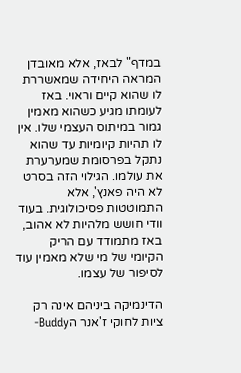במדף" לבאז, אלא מאובדן המראה היחידה שמאשררת לו שהוא קיים וראוי. באז לעומתו מגיע כשהוא מאמין גמור במיתוס העצמי שלו. אין לו תהיות קיומיות עד שהוא נתקל בפרסומת שמערערת את עולמו. הגילוי הזה בסרט לא היה פאנץ', אלא התמוטטות פסיכולוגית. בעוד וודי חושש מלהיות לא אהוב, באז מתמודד עם הריק הקיומי של מי שלא מאמין עוד לסיפור של עצמו.

הדינמיקה ביניהם אינה רק ציות לחוקי ז'אנר הBuddy-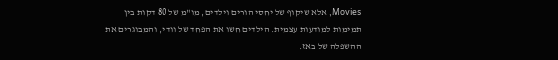Movies, אלא שיקוף של יחסי הורים וילדים, מו"מ של 80 דקות בין תמימות למודעות עצמית. הילדים חשו את הפחד של וודי, והמבוגרים את ההשפלה של באז.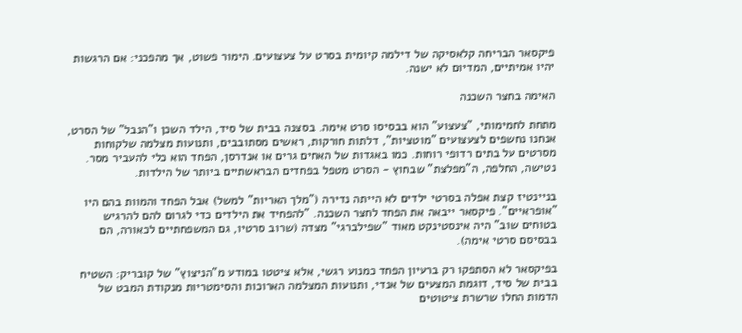פיקסאר הבריחה קלאסיקה של דילמה קיומית בסרט על צעצועים. הימור פשוט, אך מהפכני: אם הרגשות יהיו אמיתיים, המדיום לא ישנה.

האימה בחצר השכנה

מתחת לחמימותי, "צעצוע" הוא בבסיסו סרט אימה. בסצנה בבית של סיד, הילד השכן ו"הנבל" של הסרט, אנחנו נחשפים לצעצועים "מוטציות", דלתות חורקות, ראשים מסתובבים, ותנועות מצלמה שלקוחות מסרטים על בתים רדופי רוחות. כמו באגדות של האחים גרים או אנדרסן, הפחד הוא כלי להעביר מסר. נטישה, החלפה, ה"מפלצת" שבחוץ - הסרט מטפל בפחדים הבראשתיים ביותר של הילדות.

בניינטיז קצת אפלה בסרטי ילדים לא הייתה נדירה ("מלך האריות" למשל) אבל הפחד והמוות בהם היו "אופראיים". פיקסאר ייבאה את הפחד לחצר השכנה. "להפחיד את הילדים כדי לגרום להם להרגיש בטוחים שוב" היה אינסטינקט מאוד "שפילברגי" מצדה (שרוב סרטיו, גם המשפחתיים לכאורה, הם בבסיסם סרטי אימה).

בפיקסאר לא הסתפקו רק ברעיון הפחד כמנוע רגשי, אלא ציטטו במודע מ"הניצוץ" של קובריק: השטיח בבית של סיד, דוגמת המצעים של אנדי, ותנועות המצלמה הארוכות והסימטריות מנקודת המבט של הדמות החלו שרשרת ציטוטים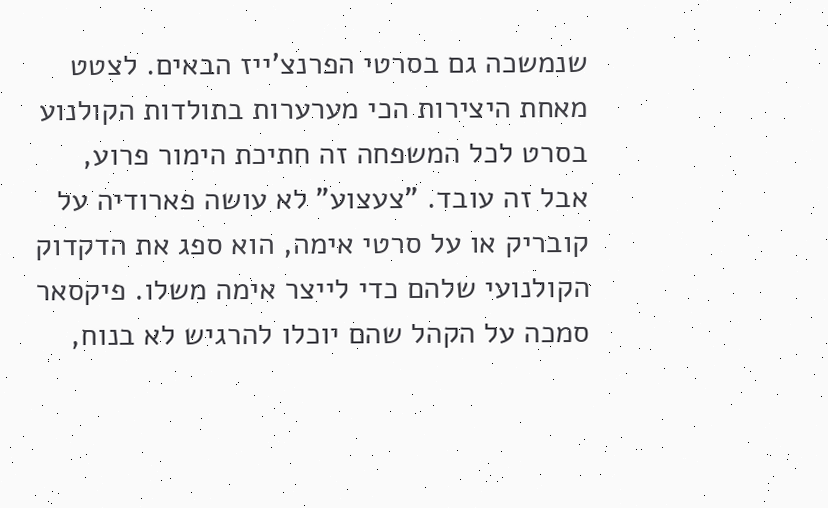שנמשכה גם בסרטי הפרנצ'ייז הבאים. לצטט מאחת היצירות הכי מערערות בתולדות הקולנוע בסרט לכל המשפחה זה חתיכת הימור פרוע, אבל זה עובד. "צעצוע" לא עושה פארודיה על קובריק או על סרטי אימה, הוא ספג את הדקדוק הקולנועי שלהם כדי לייצר אימה משלו. פיקסאר סמכה על הקהל שהם יוכלו להרגיש לא בנוח,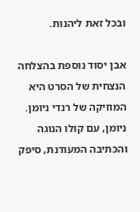ובכל זאת ליהנות.

אבן יסוד נוספת בהצלחה הנצחית של הסרט היא המוזיקה של רנדי ניומן. ניומן, עם קולו הנוגה והכתיבה המעודנת, סיפק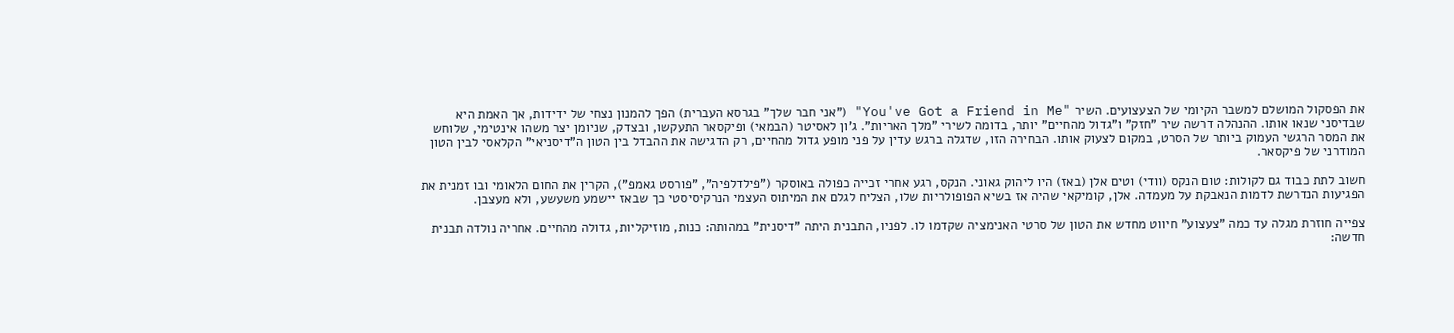את הפסקול המושלם למשבר הקיומי של הצעצועים. השיר "You've Got a Friend in Me" ("אני חבר שלך" בגרסא העברית) הפך להמנון נצחי של ידידות, אך האמת היא שבדיסני שנאו אותו. ההנהלה דרשה שיר "חזק" ו"גדול מהחיים" יותר, בדומה לשירי "מלך האריות". ג'ון לאסיטר (הבמאי) ופיקסאר התעקשו, ובצדק, שניומן יצר משהו אינטימי, שלוחש את המסר הרגשי העמוק ביותר של הסרט, במקום לצעוק אותו. הבחירה הזו, שדגלה ברגש עדין על פני מופע גדול מהחיים, רק הדגישה את ההבדל בין הטון ה"דיסניאי" הקלאסי לבין הטון המודרני של פיקסאר.

חשוב לתת כבוד גם לקולות: טום הנקס (וודי) וטים אלן (באז) היו ליהוק גאוני. הנקס, רגע אחרי זכייה כפולה באוסקר ("פילדלפיה", "פורסט גאמפ"), הקרין את החום הלאומי ובו זמנית את הפגיעות הנדרשת לדמות הנאבקת על מעמדה. אלן, קומיקאי שהיה אז בשיא הפופולריות שלו, הצליח לגלם את המיתוס העצמי הנרקיסיסטי כך שבאז יישמע משעשע, ולא מעצבן.

צפייה חוזרת מגלה עד כמה "צעצוע" חיווט מחדש את הטון של סרטי האנימציה שקדמו לו. לפניו, התבנית היתה "דיסנית" במהותה: כנות, מוזיקליות, גדולה מהחיים. אחריה נולדה תבנית חדשה: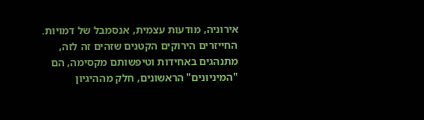אירוניה, מודעות עצמית, אנסמבל של דמויות. החייזרים הירוקים הקטנים שזהים זה לזה, מתנהגים באחידות וטיפשותם מקסימה, הם "המיניונים" הראשונים, חלק מההיגיון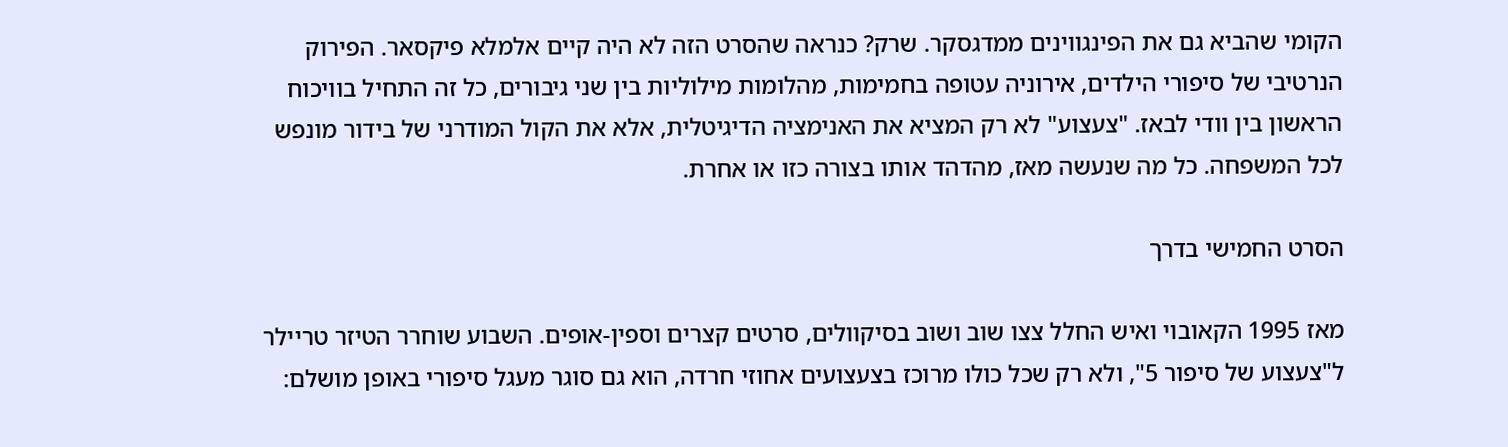הקומי שהביא גם את הפינגווינים ממדגסקר. שרק? כנראה שהסרט הזה לא היה קיים אלמלא פיקסאר. הפירוק הנרטיבי של סיפורי הילדים, אירוניה עטופה בחמימות, מהלומות מילוליות בין שני גיבורים, כל זה התחיל בוויכוח הראשון בין וודי לבאז. "צעצוע" לא רק המציא את האנימציה הדיגיטלית, אלא את הקול המודרני של בידור מונפש לכל המשפחה. כל מה שנעשה מאז, מהדהד אותו בצורה כזו או אחרת.

הסרט החמישי בדרך

מאז 1995 הקאובוי ואיש החלל צצו שוב ושוב בסיקוולים, סרטים קצרים וספין-אופים. השבוע שוחרר הטיזר טריילר ל"צעצוע של סיפור 5", ולא רק שכל כולו מרוכז בצעצועים אחוזי חרדה, הוא גם סוגר מעגל סיפורי באופן מושלם: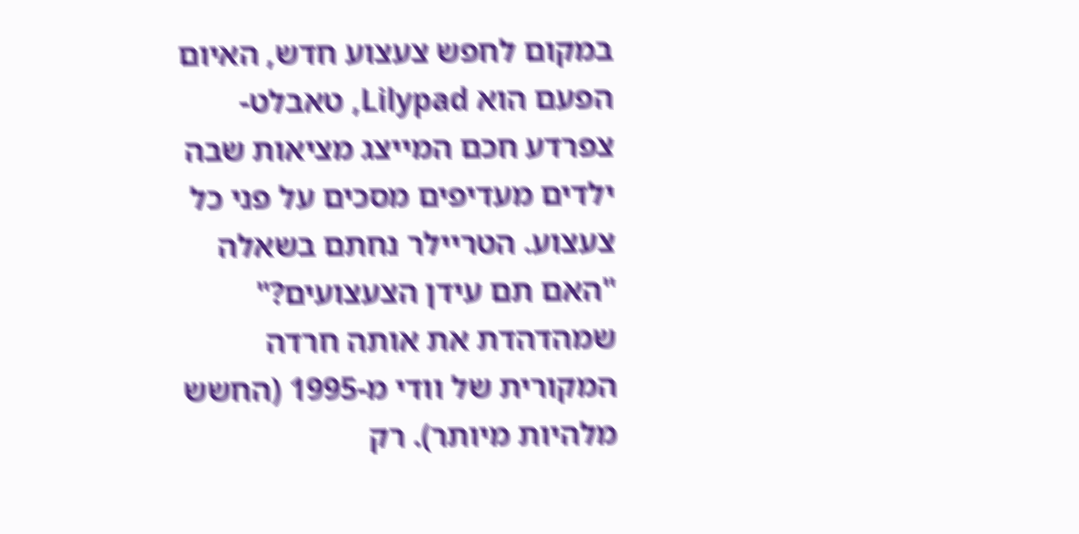במקום לחפש צעצוע חדש, האיום הפעם הוא Lilypad, טאבלט-צפרדע חכם המייצג מציאות שבה ילדים מעדיפים מסכים על פני כל צעצוע. הטריילר נחתם בשאלה "האם תם עידן הצעצועים?" שמהדהדת את אותה חרדה המקורית של וודי מ-1995 (החשש מלהיות מיותר). רק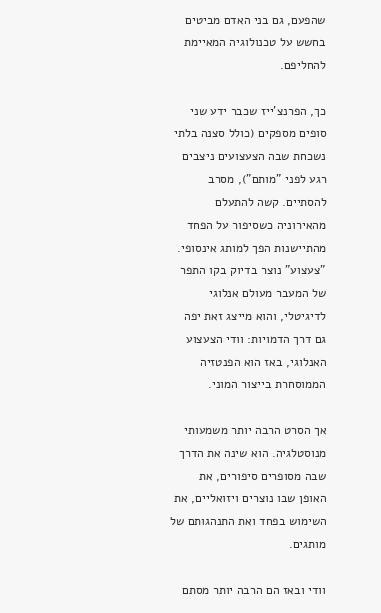שהפעם, גם בני האדם מביטים בחשש על טכנולוגיה המאיימת להחליפם.

כך, הפרנצ'ייז שכבר ידע שני סופים מספקים (כולל סצנה בלתי נשכחת שבה הצעצועים ניצבים רגע לפני "מותם"), מסרב להסתיים. קשה להתעלם מהאירוניה כשסיפור על הפחד מהתיישנות הפך למותג אינסופי. "צעצוע" נוצר בדיוק בקו התפר של המעבר מעולם אנלוגי לדיגיטלי, והוא מייצג זאת יפה גם דרך הדמויות: וודי הצעצוע האנלוגי, באז הוא הפנטזיה הממוסחרת בייצור המוני.

אך הסרט הרבה יותר משמעותי מנוסטלגיה. הוא שינה את הדרך שבה מסופרים סיפורים, את האופן שבו נוצרים ויזואליים, את השימוש בפחד ואת התנהגותם של מותגים.

וודי ובאז הם הרבה יותר מסתם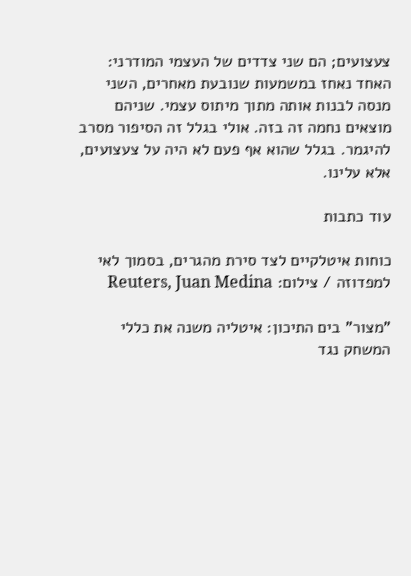צעצועים; הם שני צדדים של העצמי המודרני: האחד נאחז במשמעות שנובעת מאחרים, השני מנסה לבנות אותה מתוך מיתוס עצמי. שניהם מוצאים נחמה זה בזה. אולי בגלל זה הסיפור מסרב להיגמר. בגלל שהוא אף פעם לא היה על צעצועים, אלא עלינו.

עוד כתבות

כוחות איטלקיים לצד סירת מהגרים, בסמוך לאי למפדוזה / צילום: Reuters, Juan Medina

"מצור" בים התיכון: איטליה משנה את כללי המשחק נגד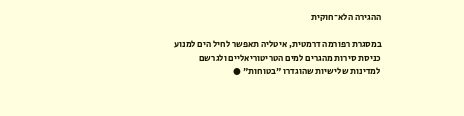ההגירה הלא־חוקית

במסגרת רפורמה דרמטית, איטליה תאפשר לחיל הים למנוע כניסת סירות מהגרים למים הטריטוריאליים ולגרשם למדינות שלישיות שהוגדרו "בטוחות" ●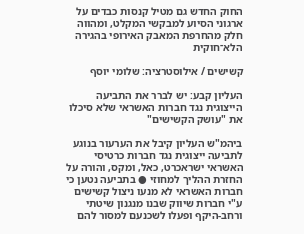החוק החדש גם מטיל קנסות כבדים על ארגוני הסיוע למבקשי המקלט, ומהווה חלק מהחרפת המאבק האירופי בהגירה הלא־חוקית

קשישים / אילוסטרציה: שלומי יוסף

העליון קבע: יש לברר את התביעה הייצוגית נגד חברות האשראי שלא סיכלו את "עושק הקשישים"

ביהמ"ש העליון קיבל את הערעור בנוגע לתביעה ייצוגית נגד חברות כרטיסי האשראי ישראכרט, כאל, ומקס, והורה על החזרת ההליך למחוזי ● בתביעה נטען כי חברות האשראי לא מנעו ניצול קשישים ע"י חברות שיווק שבנו מנגנון שיטתי ורחב-היקף ופעלו לשכנעם למסור להם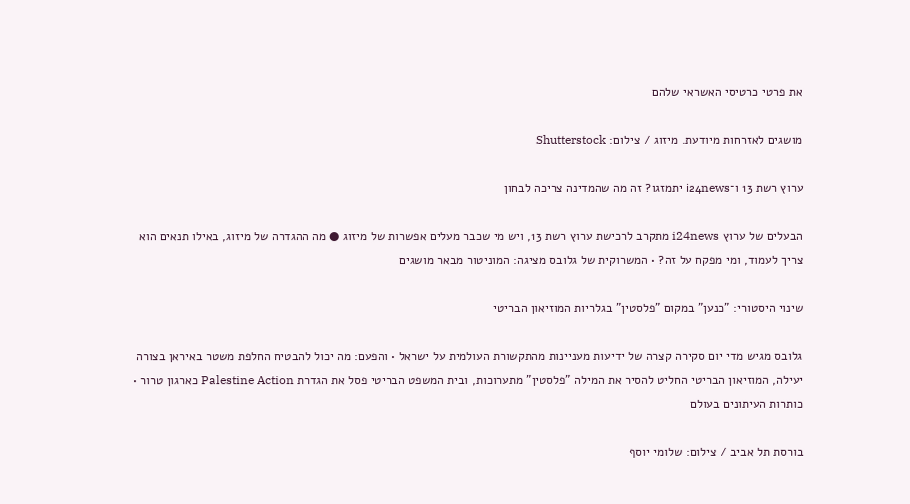את פרטי כרטיסי האשראי שלהם

מושגים לאזרחות מיודעת. מיזוג / צילום: Shutterstock

ערוץ רשת 13 ו־i24news יתמזגו? זה מה שהמדינה צריכה לבחון

הבעלים של ערוץ i24news מתקרב לרכישת ערוץ רשת 13, ויש מי שכבר מעלים אפשרות של מיזוג ● מה ההגדרה של מיזוג, באילו תנאים הוא צריך לעמוד, ומי מפקח על זה? • המשרוקית של גלובס מציגה: המוניטור מבאר מושגים

שינוי היסטורי: "כנען" במקום "פלסטין" בגלריות המוזיאון הבריטי

גלובס מגיש מדי יום סקירה קצרה של ידיעות מעניינות מהתקשורת העולמית על ישראל • והפעם: מה יכול להבטיח החלפת משטר באיראן בצורה יעילה, המוזיאון הבריטי החליט להסיר את המילה "פלסטין" מתערוכות, ובית המשפט הבריטי פסל את הגדרת Palestine Action כארגון טרור • כותרות העיתונים בעולם

בורסת תל אביב / צילום: שלומי יוסף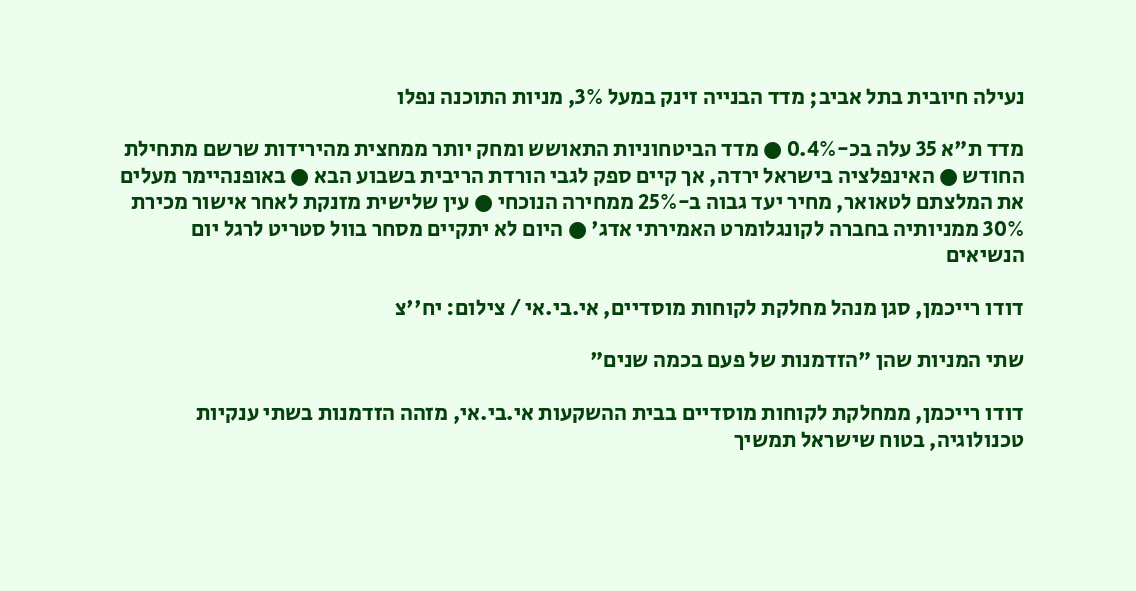נעילה חיובית בתל אביב; מדד הבנייה זינק במעל 3%, מניות התוכנה נפלו

מדד ת"א 35 עלה בכ-0.4% ● מדד הביטחוניות התאושש ומחק יותר ממחצית מהירידות שרשם מתחילת החודש ● האינפלציה בישראל ירדה, אך קיים ספק לגבי הורדת הריבית בשבוע הבא ● באופנהיימר מעלים את המלצתם לטאואר, מחיר יעד גבוה ב-25% ממחירה הנוכחי ● עין שלישית מזנקת לאחר אישור מכירת 30% ממניותיה בחברה לקונגלומרט האמירתי אדג' ● היום לא יתקיים מסחר בוול סטריט לרגל יום הנשיאים

דודו רייכמן, סגן מנהל מחלקת לקוחות מוסדיים, אי.בי.אי / צילום: יח''צ

שתי המניות שהן "הזדמנות של פעם בכמה שנים"

דודו רייכמן, ממחלקת לקוחות מוסדיים בבית ההשקעות אי.בי.אי, מזהה הזדמנות בשתי ענקיות טכנולוגיה, בטוח שישראל תמשיך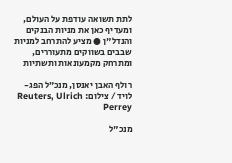לתת תשואה עודפת על העולם, ומעדיף כאן את מניות הבנקים והנדל"ן ● מציע להתרחב למניות שבבים בשווקים מתעוררים, ומתרחק מקמעונאות ותשתיות

רולף האבן יאנסן, מנכ״ל הפג-לויד / צילום: Reuters, Ulrich Perrey

מנכ"ל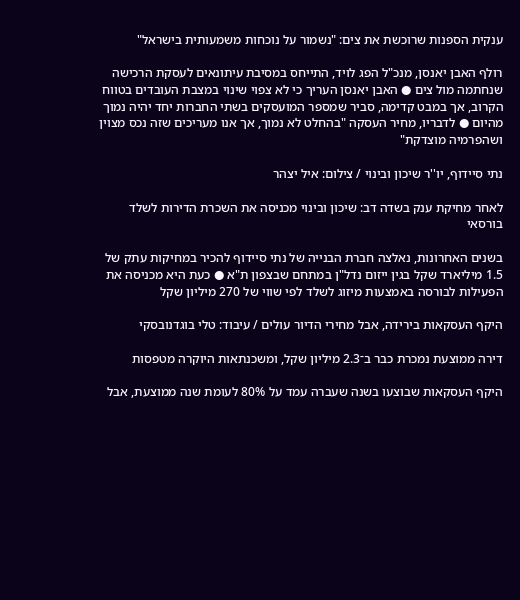ענקית הספנות שרוכשת את צים: "נשמור על נוכחות משמעותית בישראל"

רולף האבן יאנסן, מנכ"ל הפג לויד, התייחס במסיבת עיתונאים לעסקת הרכישה שנחתמה מול צים ● האבן יאנסן העריך כי לא צפוי שינוי במצבת העובדים בטווח הקרוב, אך במבט קדימה, סביר שמספר המועסקים בשתי החברות יחד יהיה נמוך מהיום ● לדבריו, מחיר העסקה "בהחלט לא נמוך, אך אנו מעריכים שזה נכס מצוין ושהפרמיה מוצדקת"

נתי סיידוף, יו''ר שיכון ובינוי / צילום: איל יצהר

לאחר מחיקת ענק בשדה דב: שיכון ובינוי מכניסה את השכרת הדירות לשלד בורסאי

בשנים האחרונות, נאלצה חברת הבנייה של נתי סיידוף להכיר במחיקות עתק של 1.5 מיליארד שקל בגין ייזום נדל"ן במתחם שבצפון ת"א ● כעת היא מכניסה את הפעילות לבורסה באמצעות מיזוג לשלד לפי שווי של 270 מיליון שקל

היקף העסקאות בירידה, אבל מחירי הדיור עולים / עיבוד: טלי בוגדנובסקי

דירה ממוצעת נמכרת כבר ב־2.3 מיליון שקל, ומשכנתאות היוקרה מטפסות

היקף העסקאות שבוצעו בשנה שעברה עמד על 80% לעומת שנה ממוצעת, אבל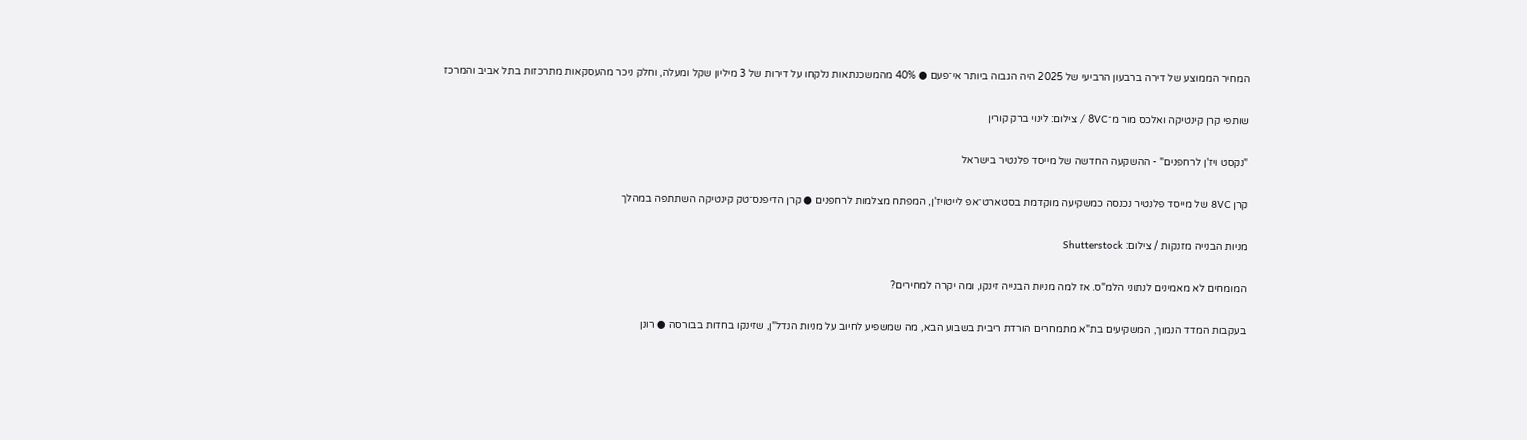המחיר הממוצע של דירה ברבעון הרביעי של 2025 היה הגבוה ביותר אי־פעם ● 40% מהמשכנתאות נלקחו על דירות של 3 מיליון שקל ומעלה, וחלק ניכר מהעסקאות מתרכזות בתל אביב והמרכז

שותפי קרן קינטיקה ואלכס מור מ־8VC / צילום: לינוי ברק קורין

"נקסט ויז'ן לרחפנים" - ההשקעה החדשה של מייסד פלנטיר בישראל

קרן 8VC של מייסד פלנטיר נכנסה כמשקיעה מוקדמת בסטארט־אפ לייטויז'ן, המפתח מצלמות לרחפנים ● קרן הדיפנס־טק קינטיקה השתתפה במהלך

מניות הבנייה מזנקות / צילום: Shutterstock

המומחים לא מאמינים לנתוני הלמ"ס. אז למה מניות הבנייה זינקו, ומה יקרה למחירים?

בעקבות המדד הנמוך, המשקיעים בת"א מתמחרים הורדת ריבית בשבוע הבא, מה שמשפיע לחיוב על מניות הנדל"ן, שזינקו בחדות בבורסה ● רונן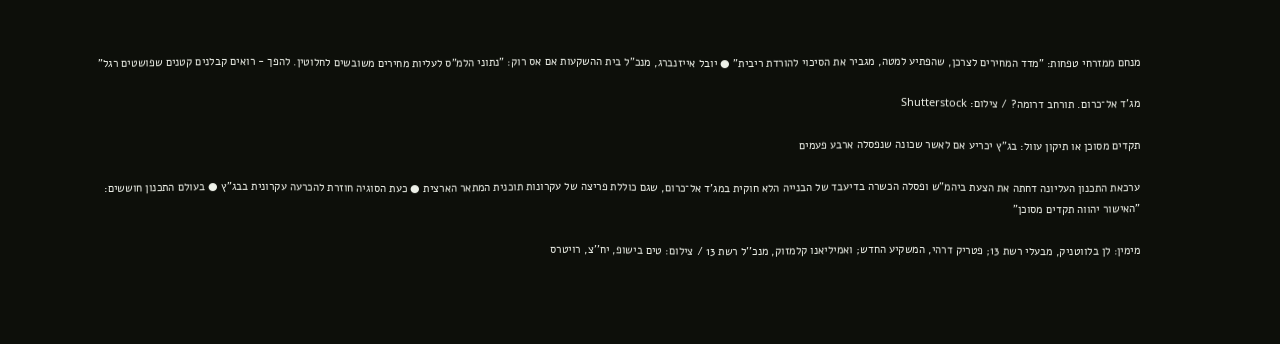מנחם ממזרחי טפחות: "מדד המחירים לצרכן, שהפתיע למטה, מגביר את הסיכוי להורדת ריבית" ● יובל אייזנברג, מנכ"ל בית ההשקעות אם אס רוק: "נתוני הלמ"ס לעליות מחירים משובשים לחלוטין. להפך - רואים קבלנים קטנים שפושטים רגל"

מג'ד אל־כרום. תורחב דרומה? / צילום: Shutterstock

תקדים מסוכן או תיקון עוול: בג"ץ יכריע אם לאשר שכונה שנפסלה ארבע פעמים

ערכאת התכנון העליונה דחתה את הצעת ביהמ"ש ופסלה הכשרה בדיעבד של הבנייה הלא חוקית במג'ד אל־כרום, שגם כוללת פריצה של עקרונות תוכנית המתאר הארצית ● כעת הסוגיה חוזרת להכרעה עקרונית בבג"ץ ● בעולם התכנון חוששים: "האישור יהווה תקדים מסוכן"

מימין: לן בלווטניק, מבעלי רשת 13; פטריק דרהי, המשקיע החדש; ואמיליאנו קלמזוק, מנכ''ל רשת 13 / צילום: טים בישופ, יח''צ, רויטרס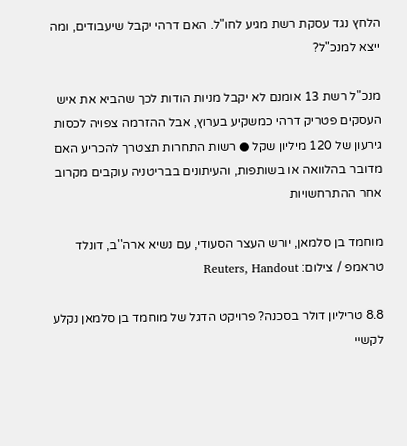הלחץ נגד עסקת רשת מגיע לחו"ל. האם דרהי יקבל שיעבודים, ומה ייצא למנכ"ל?

מנכ"ל רשת 13 אומנם לא יקבל מניות הודות לכך שהביא את איש העסקים פטריק דרהי כמשקיע בערוץ, אבל ההזרמה צפויה לכסות גירעון של 120 מיליון שקל ● רשות התחרות תצטרך להכריע האם מדובר בהלוואה או בשותפות, והעיתונים בבריטניה עוקבים מקרוב אחר ההתרחשויות

מוחמד בן סלמאן, יורש העצר הסעודי, עם נשיא ארה''ב, דונלד טראמפ / צילום: Reuters, Handout

8.8 טריליון דולר בסכנה? פרויקט הדגל של מוחמד בן סלמאן נקלע לקשיי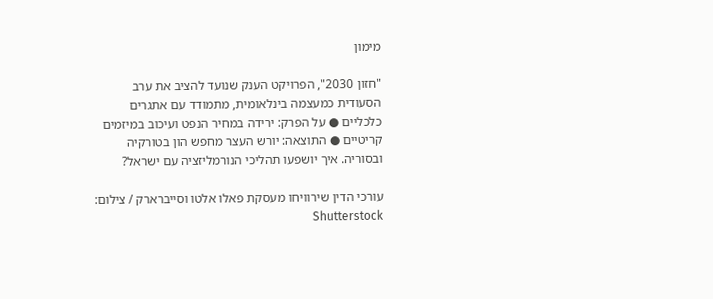מימון

"חזון 2030", הפרויקט הענק שנועד להציב את ערב הסעודית כמעצמה בינלאומית, מתמודד עם אתגרים כלכליים ● על הפרק: ירידה במחיר הנפט ועיכוב במיזמים קריטיים ● התוצאה: יורש העצר מחפש הון בטורקיה ובסוריה. איך יושפעו תהליכי הנורמליזציה עם ישראל?

עורכי הדין שירוויחו מעסקת פאלו אלטו וסייברארק / צילום: Shutterstock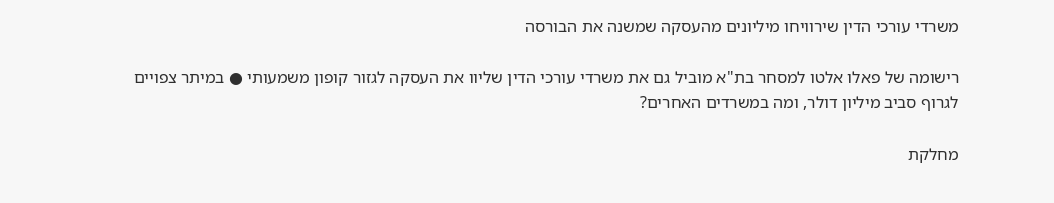משרדי עורכי הדין שירוויחו מיליונים מהעסקה שמשנה את הבורסה

רישומה של פאלו אלטו למסחר בת"א מוביל גם את משרדי עורכי הדין שליוו את העסקה לגזור קופון משמעותי ● במיתר צפויים לגרוף סביב מיליון דולר, ומה במשרדים האחרים?

מחלקת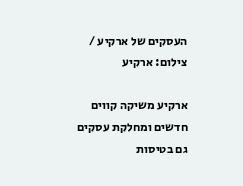העסקים של ארקיע / צילום: ארקיע

ארקיע משיקה קווים חדשים ומחלקת עסקים גם בטיסות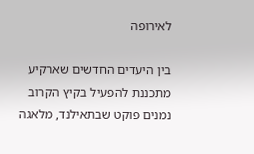לאירופה

בין היעדים החדשים שארקיע מתכננת להפעיל בקיץ הקרוב נמנים פוקט שבתאילנד, מלאגה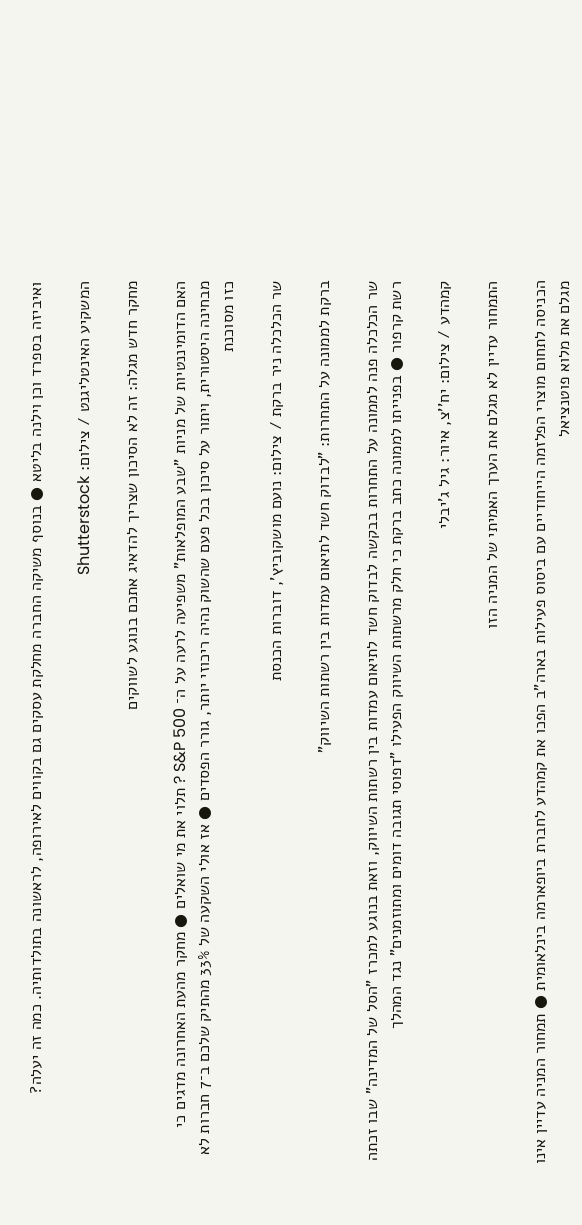ואיביזה בספרד וכן וילנה בליטא ● בנוסף משיקה החברה מחלקת עסקים גם בקווים לאירופה, לראשונה בתולדותיה. כמה זה יעלה?

המשקיע האינטליגנט / צילום: Shutterstock

מחקר חדש מגלה: זה לא הסיכון שצריך להדאיג אתכם בנוגע לשווקים

האם הדומיננטיות של מניות "שבע המופלאות" משפיעה לרעה על ה־ S&P 500 ? תלוי את מי שואלים ● מחקר מהעת האחרונה מדגים כי מבחינה היסטורית, ויתור על סיכון בכל פעם שהשוק נהיה ריכוזי יותר, גורר הפסדים ● אז אולי השקעה של 33% מהתיק שלכם ב־7 חברות לא כזו מסוכנת

שר הכלכלה ניר ברקת / צילום: נועם מושקוביץ', דוברות הכנסת

ברקת לממונה על התחרות: "לבדוק חשד לתיאום עמדות בין רשתות השיווק"

שר הכלכלה פנה לממונה על התחרות בבקשה לבדוק חשד לתיאום עמדות בין רשתות השיווק, וזאת בנוגע למכרז "הסל של המדינה" שבו זכתה רשת קרפור ● בפנייתו לממונה כתב ברקת כי חלק מרשתות השיווק הפעילו "דפוסי תגובה דומים ומתוזמנים" נגד המהלך

קמהדע / צילום: יח''צ, איור: גיל ג'יבלי

התמחור עדיין לא מגלם את הערך האמיתי של המניה הזו

הכניסה לתחום מוצרי הפלזמה הייחודיים עם ביסוס פעילות בארה"ב הפכו את קמהדע לחברת ביופארמה בינלאומית ● תמחור המניה עדיין אינו מגלם את מלוא פוטנציאל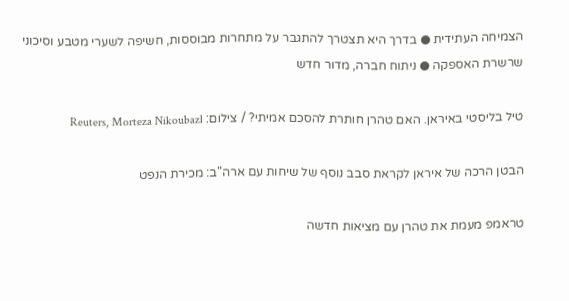הצמיחה העתידית ● בדרך היא תצטרך להתגבר על מתחרות מבוססות, חשיפה לשערי מטבע וסיכוני שרשרת האספקה ● ניתוח חברה, מדור חדש

טיל בליסטי באיראן. האם טהרן חותרת להסכם אמיתי? / צילום: Reuters, Morteza Nikoubazl

הבטן הרכה של איראן לקראת סבב נוסף של שיחות עם ארה"ב: מכירת הנפט

טראמפ מעמת את טהרן עם מציאות חדשה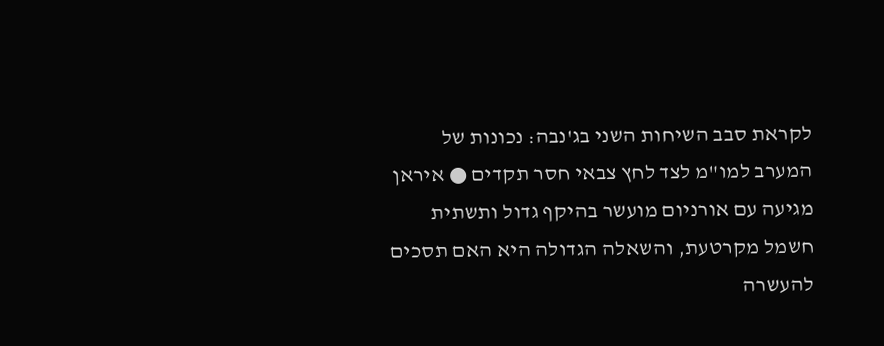לקראת סבב השיחות השני בג'נבה: נכונות של המערב למו"מ לצד לחץ צבאי חסר תקדים ● איראן מגיעה עם אורניום מועשר בהיקף גדול ותשתית חשמל מקרטעת, והשאלה הגדולה היא האם תסכים להעשרה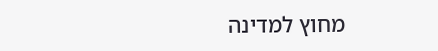מחוץ למדינה